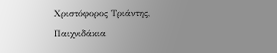Χριστόφορος Τριάντης, Παιχνιδάκια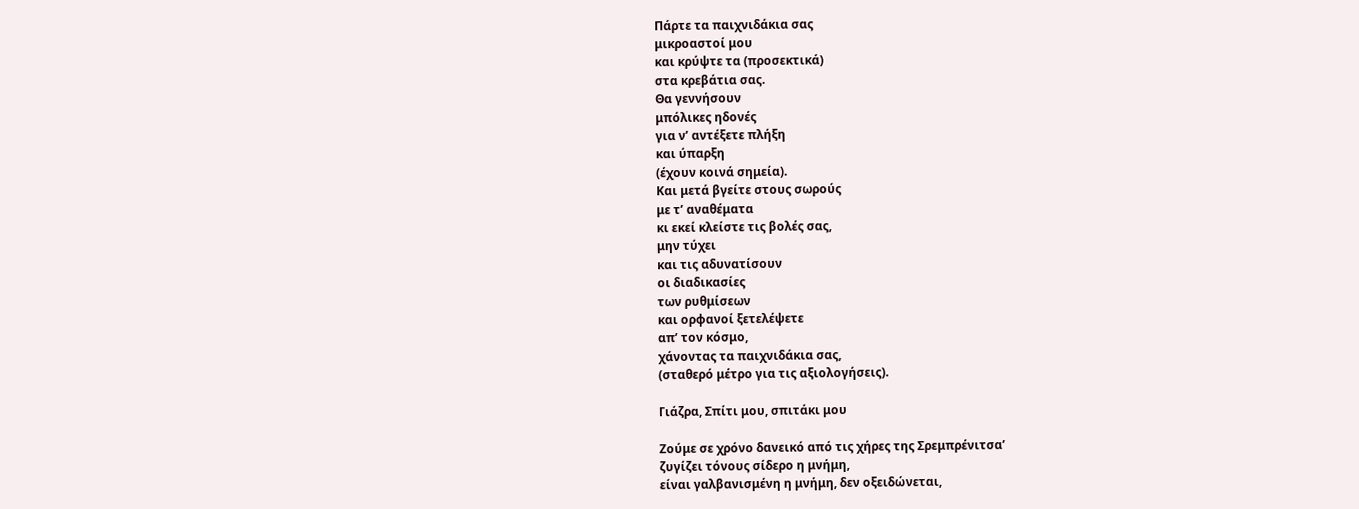Πάρτε τα παιχνιδάκια σας
μικροαστοί μου
και κρύψτε τα (προσεκτικά)
στα κρεβάτια σας.
Θα γεννήσουν
μπόλικες ηδονές
για ν’ αντέξετε πλήξη
και ύπαρξη
(έχουν κοινά σημεία).
Και μετά βγείτε στους σωρούς
με τ’ αναθέματα
κι εκεί κλείστε τις βολές σας,
μην τύχει
και τις αδυνατίσουν
οι διαδικασίες
των ρυθμίσεων
και ορφανοί ξετελέψετε
απ’ τον κόσμο,
χάνοντας τα παιχνιδάκια σας,
(σταθερό μέτρο για τις αξιολογήσεις).

Γιάζρα, Σπίτι μου, σπιτάκι μου

Ζούμε σε χρόνο δανεικό από τις χήρες της Σρεμπρένιτσα’
ζυγίζει τόνους σίδερο η μνήμη,
είναι γαλβανισμένη η μνήμη, δεν οξειδώνεται,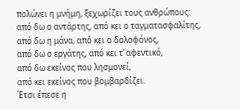πολώνει η μνήμη, ξεχωρίζει τους ανθρώπους:
από δω ο αντάρτης, από κει ο ταγματασφαλίτης,
από δω η μάνα, από κει ο δολοφόνος,
από δω ο εργάτης, από κει τ’ αφεντικό,
από δω εκείνος που λησμονεί,
από κει εκείνος που βομβαρδίζει.
Έτσι έπεσε η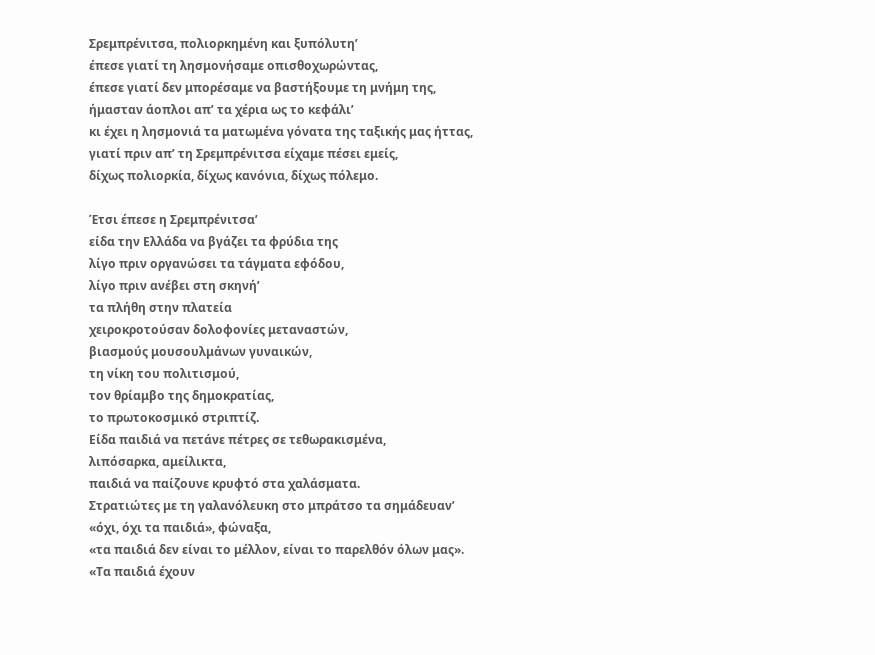Σρεμπρένιτσα, πολιορκημένη και ξυπόλυτη’
έπεσε γιατί τη λησμονήσαμε οπισθοχωρώντας,
έπεσε γιατί δεν μπορέσαμε να βαστήξουμε τη μνήμη της,
ήμασταν άοπλοι απ’ τα χέρια ως το κεφάλι’
κι έχει η λησμονιά τα ματωμένα γόνατα της ταξικής μας ήττας,
γιατί πριν απ’ τη Σρεμπρένιτσα είχαμε πέσει εμείς,
δίχως πολιορκία, δίχως κανόνια, δίχως πόλεμο.

Έτσι έπεσε η Σρεμπρένιτσα’
είδα την Ελλάδα να βγάζει τα φρύδια της
λίγο πριν οργανώσει τα τάγματα εφόδου,
λίγο πριν ανέβει στη σκηνή’
τα πλήθη στην πλατεία
χειροκροτούσαν δολοφονίες μεταναστών,
βιασμούς μουσουλμάνων γυναικών,
τη νίκη του πολιτισμού,
τον θρίαμβο της δημοκρατίας,
το πρωτοκοσμικό στριπτίζ.
Είδα παιδιά να πετάνε πέτρες σε τεθωρακισμένα,
λιπόσαρκα, αμείλικτα,
παιδιά να παίζουνε κρυφτό στα χαλάσματα.
Στρατιώτες με τη γαλανόλευκη στο μπράτσο τα σημάδευαν’
«όχι, όχι τα παιδιά», φώναξα,
«τα παιδιά δεν είναι το μέλλον, είναι το παρελθόν όλων μας».
«Τα παιδιά έχουν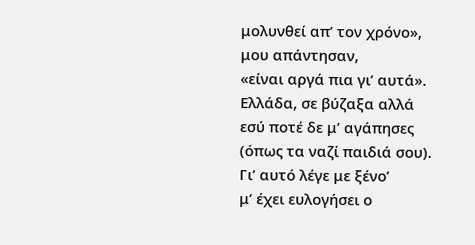μολυνθεί απ’ τον χρόνο», μου απάντησαν,
«είναι αργά πια γι’ αυτά».
Ελλάδα, σε βύζαξα αλλά εσύ ποτέ δε μ’ αγάπησες
(όπως τα ναζί παιδιά σου).
Γι’ αυτό λέγε με ξένο’
μ’ έχει ευλογήσει ο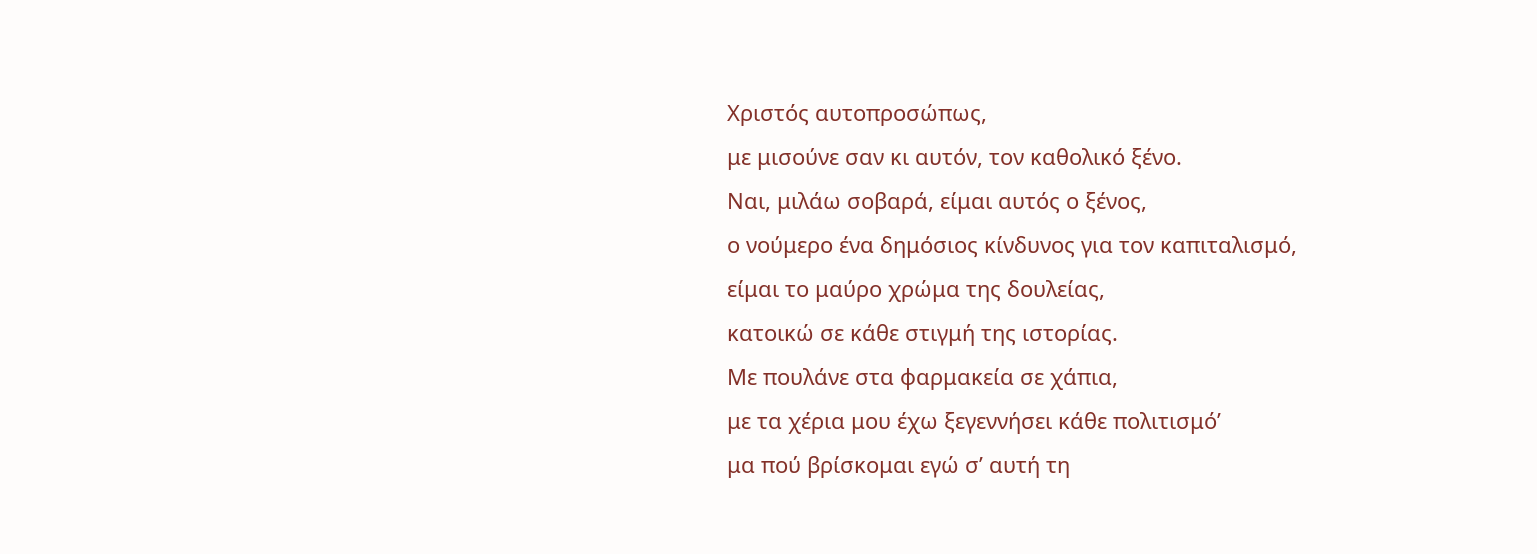Χριστός αυτοπροσώπως,
με μισούνε σαν κι αυτόν, τον καθολικό ξένο.
Ναι, μιλάω σοβαρά, είμαι αυτός ο ξένος,
ο νούμερο ένα δημόσιος κίνδυνος για τον καπιταλισμό,
είμαι το μαύρο χρώμα της δουλείας,
κατοικώ σε κάθε στιγμή της ιστορίας.
Με πουλάνε στα φαρμακεία σε χάπια,
με τα χέρια μου έχω ξεγεννήσει κάθε πολιτισμό’
μα πού βρίσκομαι εγώ σ’ αυτή τη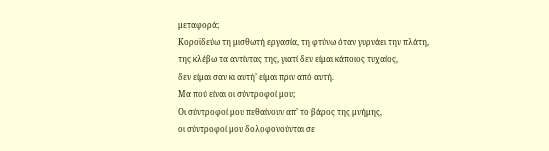μεταφορά;
Κοροϊδεύω τη μισθωτή εργασία, τη φτύνω όταν γυρνάει την πλάτη,
της κλέβω τα αντίντας της, γιατί δεν είμαι κάποιος τυχαίος,
δεν είμαι σαν κι αυτή’ είμαι πριν από αυτή.
Μα πού είναι οι σύντροφοί μου;
Οι σύντροφοί μου πεθαίνουν απ’ το βάρος της μνήμης,
οι σύντροφοί μου δολοφονούνται σε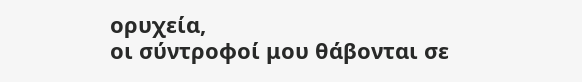ορυχεία,
οι σύντροφοί μου θάβονται σε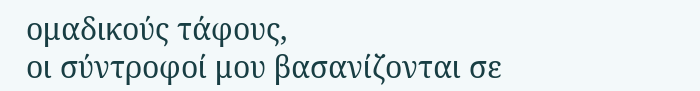ομαδικούς τάφους,
οι σύντροφοί μου βασανίζονται σε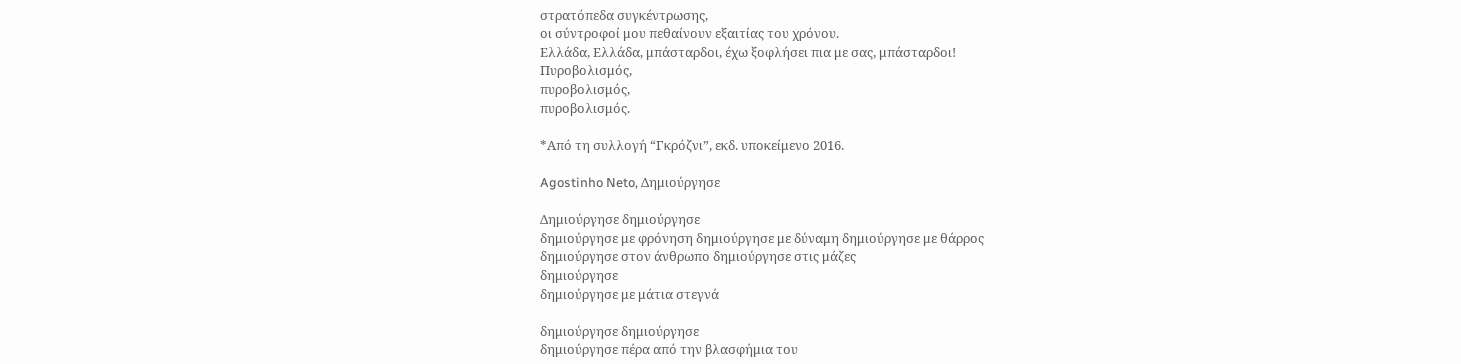στρατόπεδα συγκέντρωσης,
οι σύντροφοί μου πεθαίνουν εξαιτίας του χρόνου.
Ελλάδα, Ελλάδα, μπάσταρδοι, έχω ξοφλήσει πια με σας, μπάσταρδοι!
Πυροβολισμός,
πυροβολισμός,
πυροβολισμός.

*Από τη συλλογή “Γκρόζνι”, εκδ. υποκείμενο 2016.

Agostinho Neto, Δημιούργησε

Δημιούργησε δημιούργησε
δημιούργησε με φρόνηση δημιούργησε με δύναμη δημιούργησε με θάρρος
δημιούργησε στον άνθρωπο δημιούργησε στις μάζες
δημιούργησε
δημιούργησε με μάτια στεγνά

δημιούργησε δημιούργησε
δημιούργησε πέρα από την βλασφήμια του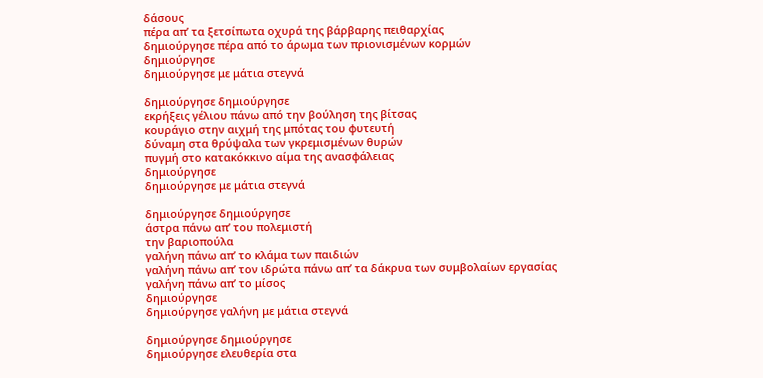δάσους
πέρα απ’ τα ξετσίπωτα οχυρά της βάρβαρης πειθαρχίας
δημιούργησε πέρα από το άρωμα των πριονισμένων κορμών
δημιούργησε
δημιούργησε με μάτια στεγνά

δημιούργησε δημιούργησε
εκρήξεις γέλιου πάνω από την βούληση της βίτσας
κουράγιο στην αιχμή της μπότας του φυτευτή
δύναμη στα θρύψαλα των γκρεμισμένων θυρών
πυγμή στο κατακόκκινο αίμα της ανασφάλειας
δημιούργησε
δημιούργησε με μάτια στεγνά

δημιούργησε δημιούργησε
άστρα πάνω απ’ του πολεμιστή
την βαριοπούλα
γαλήνη πάνω απ’ το κλάμα των παιδιών
γαλήνη πάνω απ’ τον ιδρώτα πάνω απ’ τα δάκρυα των συμβολαίων εργασίας
γαλήνη πάνω απ’ το μίσος
δημιούργησε
δημιούργησε γαλήνη με μάτια στεγνά

δημιούργησε δημιούργησε
δημιούργησε ελευθερία στα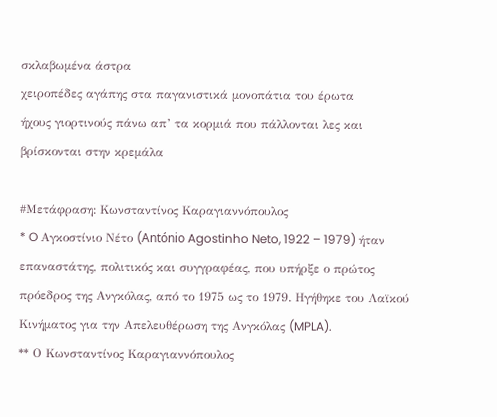σκλαβωμένα άστρα
χειροπέδες αγάπης στα παγανιστικά μονοπάτια του έρωτα
ήχους γιορτινούς πάνω απ’ τα κορμιά που πάλλονται λες και βρίσκονται στην κρεμάλα

#Μετάφραση: Κωνσταντίνος Καραγιαννόπουλος
* O Αγκοστίνιο Νέτο (António Agostinho Neto, 1922 – 1979) ήταν επαναστάτης, πολιτικός και συγγραφέας, που υπήρξε ο πρώτος πρόεδρος της Ανγκόλας, από το 1975 ως το 1979. Ηγήθηκε του Λαϊκού Κινήματος για την Απελευθέρωση της Ανγκόλας (MPLA).
** Ο Κωνσταντίνος Καραγιαννόπουλος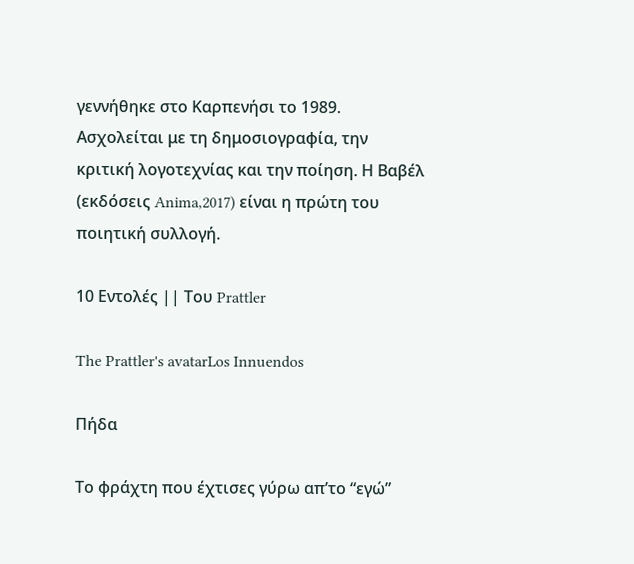γεννήθηκε στο Καρπενήσι το 1989. Ασχολείται με τη δημοσιογραφία, την κριτική λογοτεχνίας και την ποίηση. Η Βαβέλ (εκδόσεις Anima,2017) είναι η πρώτη του ποιητική συλλογή.

10 Εντολές || Του Prattler

The Prattler's avatarLos Innuendos

Πήδα

Το φράχτη που έχτισες γύρω απ’το “εγώ”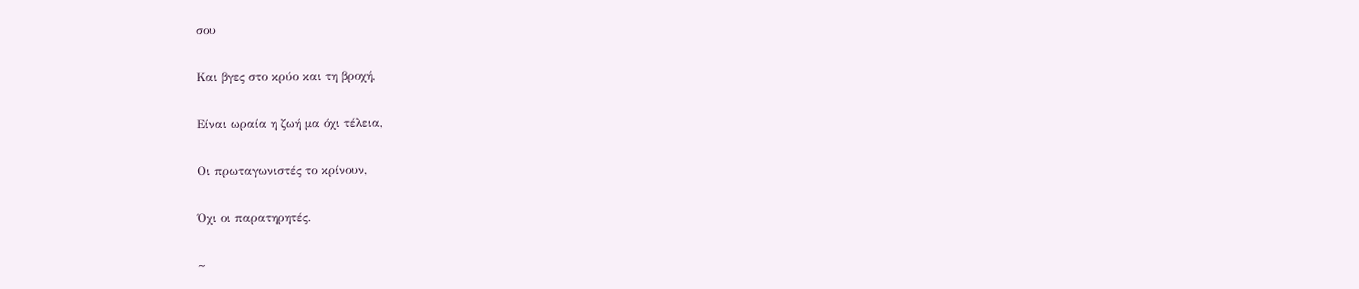σου

Και βγες στο κρύο και τη βροχή,

Είναι ωραία η ζωή μα όχι τέλεια,

Οι πρωταγωνιστές το κρίνουν,

Όχι οι παρατηρητές.

~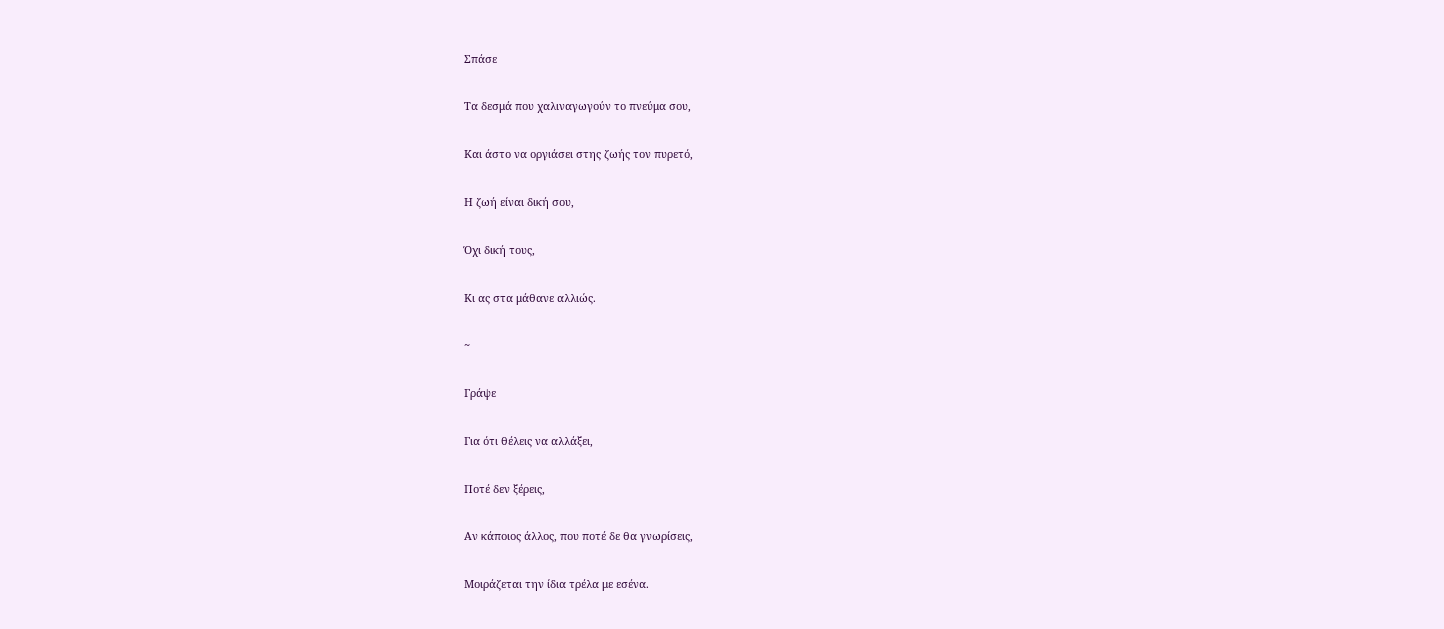Σπάσε

Τα δεσμά που χαλιναγωγούν το πνεύμα σου,

Και άστο να οργιάσει στης ζωής τον πυρετό,

Η ζωή είναι δική σου,

Όχι δική τους,

Κι ας στα μάθανε αλλιώς.

~

Γράψε

Για ότι θέλεις να αλλάξει,

Ποτέ δεν ξέρεις,

Αν κάποιος άλλος, που ποτέ δε θα γνωρίσεις,

Μοιράζεται την ίδια τρέλα με εσένα.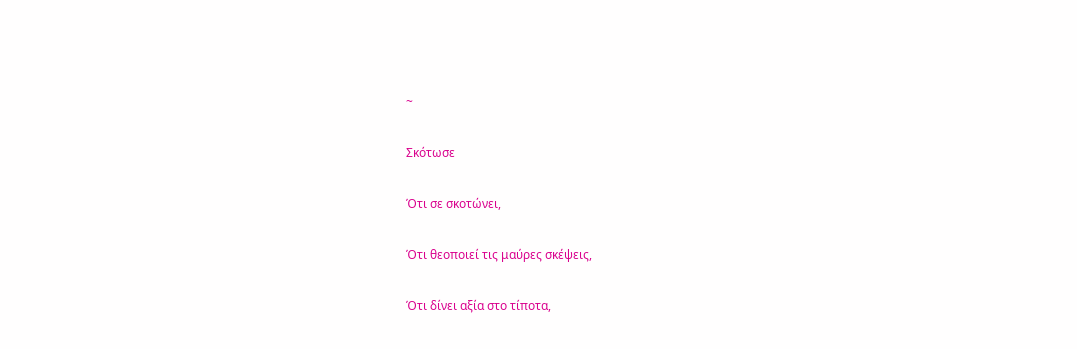~

Σκότωσε

Ότι σε σκοτώνει,

Ότι θεοποιεί τις μαύρες σκέψεις,

Ότι δίνει αξία στο τίποτα,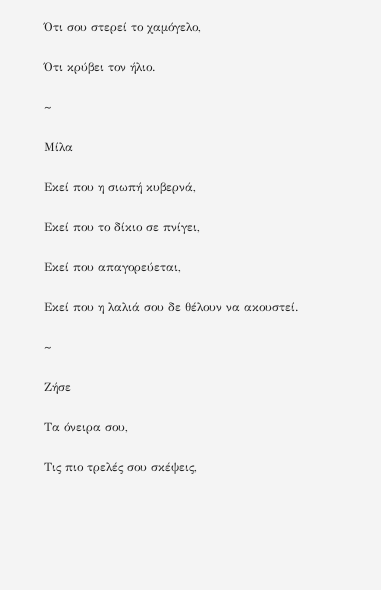Ότι σου στερεί το χαμόγελο,

Ότι κρύβει τον ήλιο.

~

Μίλα

Εκεί που η σιωπή κυβερνά,

Εκεί που το δίκιο σε πνίγει,

Εκεί που απαγορεύεται,

Εκεί που η λαλιά σου δε θέλουν να ακουστεί.

~

Ζήσε

Τα όνειρα σου,

Τις πιο τρελές σου σκέψεις,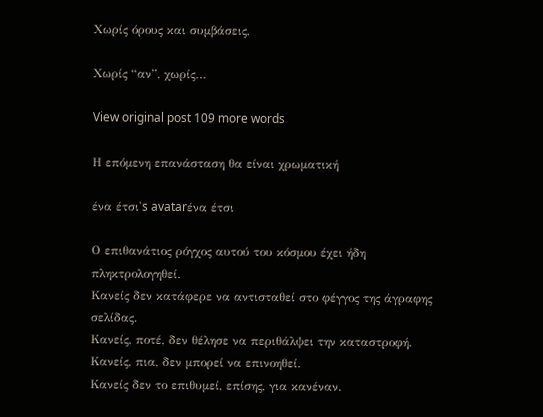Χωρίς όρους και συμβάσεις,

Χωρίς “αν”, χωρίς…

View original post 109 more words

Η επόμενη επανάσταση θα είναι χρωματική

ένα έτσι's avatarένα έτσι

Ο επιθανάτιος ρόγχος αυτού του κόσμου έχει ήδη πληκτρολογηθεί.
Κανείς δεν κατάφερε να αντισταθεί στο φέγγος της άγραφης σελίδας.
Κανείς, ποτέ, δεν θέλησε να περιθάλψει την καταστροφή.
Κανείς, πια, δεν μπορεί να επινοηθεί.
Κανείς δεν το επιθυμεί, επίσης, για κανέναν.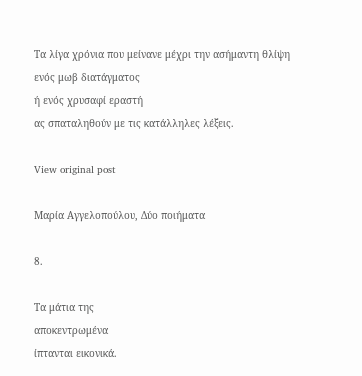Τα λίγα χρόνια που μείνανε μέχρι την ασήμαντη θλίψη
ενός μωβ διατάγματος
ή ενός χρυσαφί εραστή
ας σπαταληθούν με τις κατάλληλες λέξεις.

View original post

Μαρία Αγγελοπούλου, Δύο ποιήματα

8.

Τα μάτια της
αποκεντρωμένα
ίπτανται εικονικά.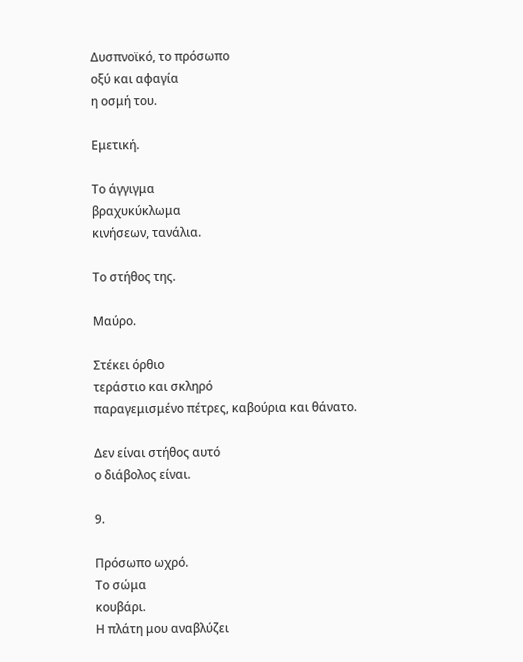Δυσπνοϊκό, το πρόσωπο
οξύ και αφαγία
η οσμή του.

Εμετική.

Το άγγιγμα
βραχυκύκλωμα
κινήσεων, τανάλια.

Το στήθος της.

Μαύρο.

Στέκει όρθιο
τεράστιο και σκληρό
παραγεμισμένο πέτρες, καβούρια και θάνατο.

Δεν είναι στήθος αυτό
ο διάβολος είναι.

9.

Πρόσωπο ωχρό.
Το σώμα
κουβάρι.
Η πλάτη μου αναβλύζει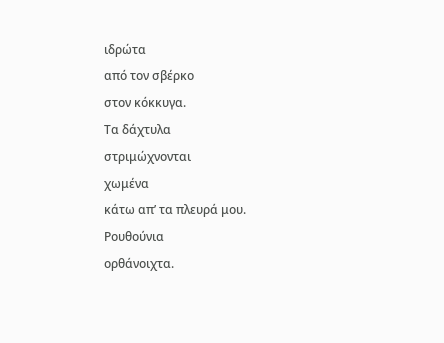ιδρώτα
από τον σβέρκο
στον κόκκυγα.
Τα δάχτυλα
στριμώχνονται
χωμένα
κάτω απ’ τα πλευρά μου.
Ρουθούνια
ορθάνοιχτα.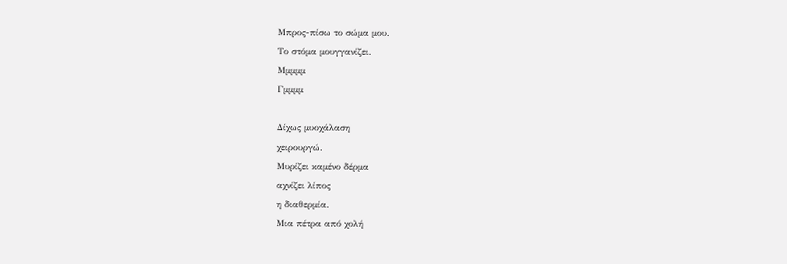Μπρος-πίσω το σώμα μου.
Το στόμα μουγγανίζει.
Μμμμμ
Γμμμμ

Δίχως μυοχάλαση
χειρουργώ.
Μυρίζει καμένο δέρμα
αχνίζει λίπος
η διαθερμία.
Μια πέτρα από χολή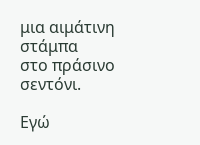μια αιμάτινη στάμπα
στο πράσινο σεντόνι.

Εγώ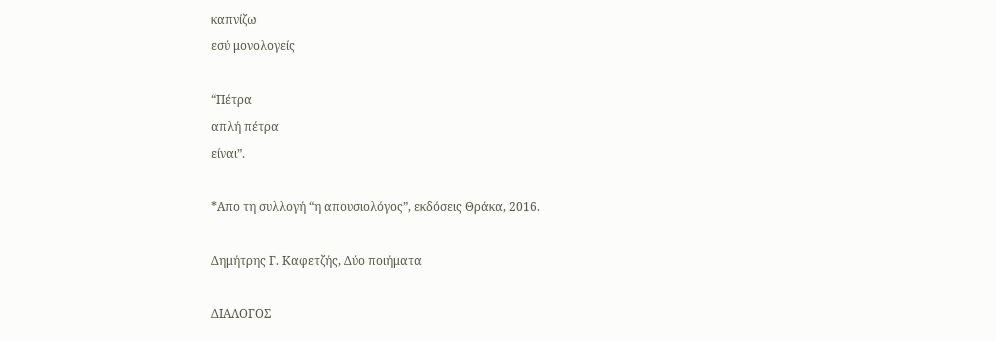καπνίζω
εσύ μονολογείς

“Πέτρα
απλή πέτρα
είναι”.

*Απο τη συλλογή “η απουσιολόγος”, εκδόσεις Θράκα, 2016.

Δημήτρης Γ. Καφετζής, Δύο ποιήματα

ΔΙΑΛΟΓΟΣ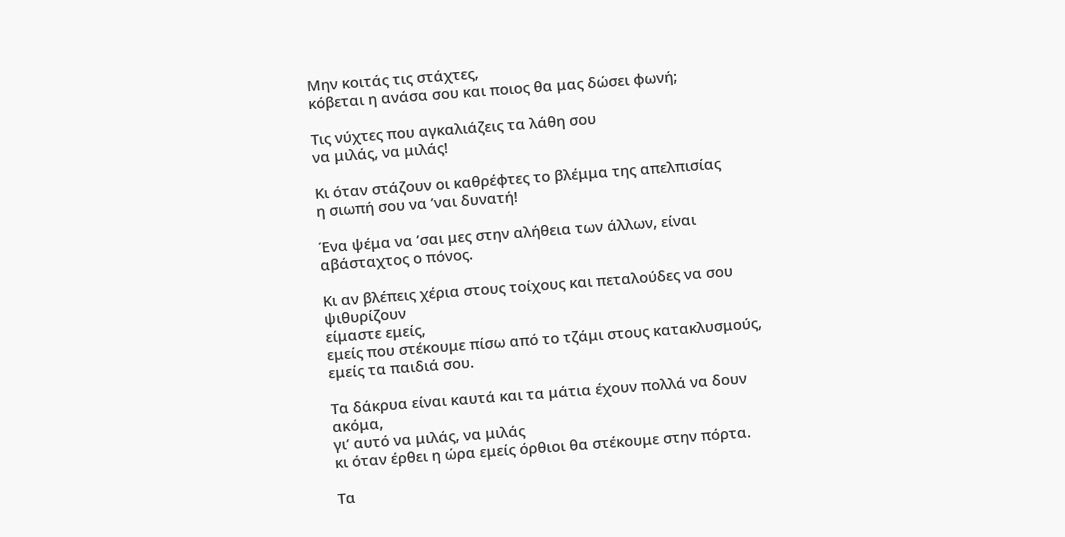Μην κοιτάς τις στάχτες,
κόβεται η ανάσα σου και ποιος θα μας δώσει φωνή;

Τις νύχτες που αγκαλιάζεις τα λάθη σου
να μιλάς, να μιλάς!

Κι όταν στάζουν οι καθρέφτες το βλέμμα της απελπισίας
η σιωπή σου να ’ναι δυνατή!

Ένα ψέμα να ’σαι μες στην αλήθεια των άλλων, είναι αβάσταχτος ο πόνος.

Κι αν βλέπεις χέρια στους τοίχους και πεταλούδες να σου ψιθυρίζουν
είμαστε εμείς,
εμείς που στέκουμε πίσω από το τζάμι στους κατακλυσμούς,
εμείς τα παιδιά σου.

Τα δάκρυα είναι καυτά και τα μάτια έχουν πολλά να δουν ακόμα,
γι’ αυτό να μιλάς, να μιλάς
κι όταν έρθει η ώρα εμείς όρθιοι θα στέκουμε στην πόρτα.

Τα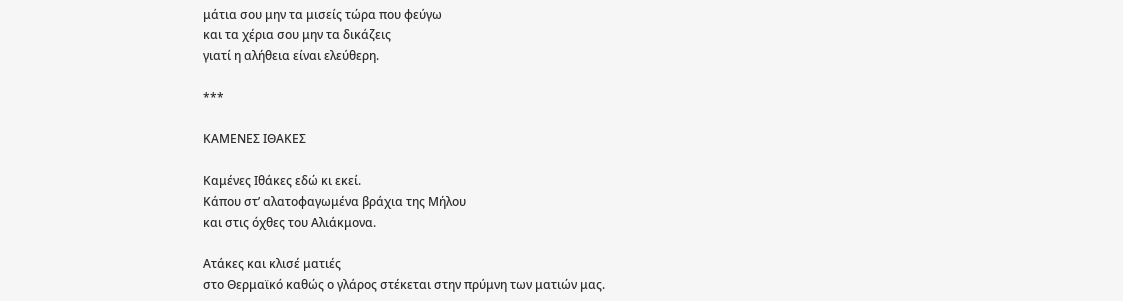μάτια σου μην τα μισείς τώρα που φεύγω
και τα χέρια σου μην τα δικάζεις
γιατί η αλήθεια είναι ελεύθερη.

***

ΚΑΜΕΝΕΣ ΙΘΑΚΕΣ

Καμένες Ιθάκες εδώ κι εκεί.
Κάπου στ’ αλατοφαγωμένα βράχια της Μήλου
και στις όχθες του Αλιάκμονα.

Ατάκες και κλισέ ματιές
στο Θερμαϊκό καθώς ο γλάρος στέκεται στην πρύμνη των ματιών μας.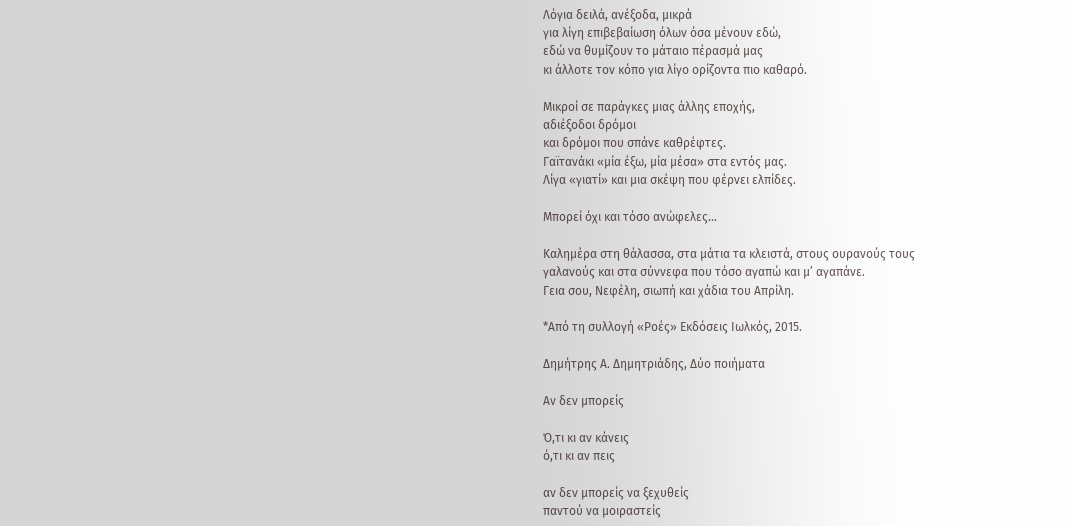Λόγια δειλά, ανέξοδα, μικρά
για λίγη επιβεβαίωση όλων όσα μένουν εδώ,
εδώ να θυμίζουν το μάταιο πέρασμά μας
κι άλλοτε τον κόπο για λίγο ορίζοντα πιο καθαρό.

Μικροί σε παράγκες μιας άλλης εποχής,
αδιέξοδοι δρόμοι
και δρόμοι που σπάνε καθρέφτες.
Γαϊτανάκι «μία έξω, μία μέσα» στα εντός μας.
Λίγα «γιατί» και μια σκέψη που φέρνει ελπίδες.

Μπορεί όχι και τόσο ανώφελες…

Καλημέρα στη θάλασσα, στα μάτια τα κλειστά, στους ουρανούς τους
γαλανούς και στα σύννεφα που τόσο αγαπώ και μ’ αγαπάνε.
Γεια σου, Νεφέλη, σιωπή και χάδια του Απρίλη.

*Από τη συλλογή «Ροές» Εκδόσεις Ιωλκός, 2015.

Δημήτρης Α. Δημητριάδης, Δύο ποιήματα

Αν δεν μπορείς

Ό,τι κι αν κάνεις
ό,τι κι αν πεις

αν δεν μπορείς να ξεχυθείς
παντού να μοιραστείς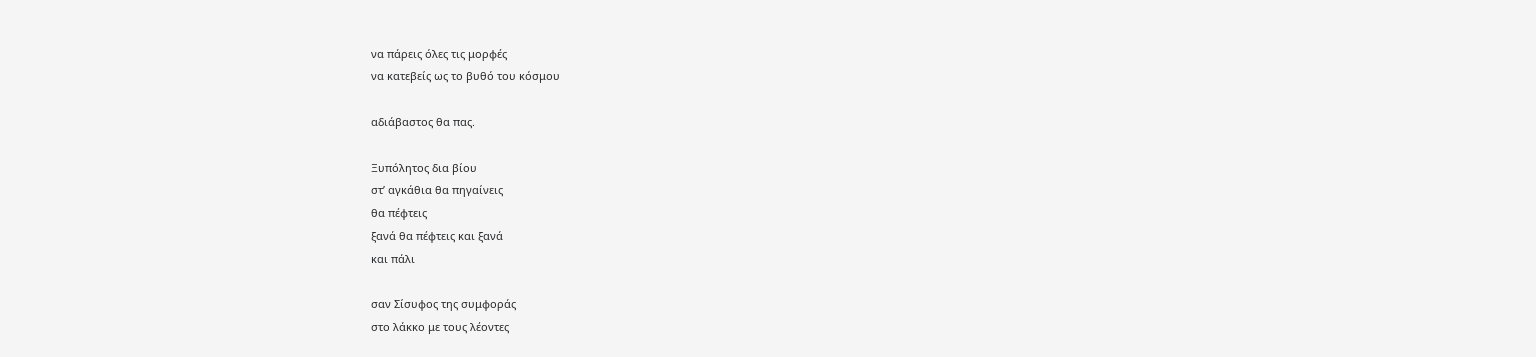να πάρεις όλες τις μορφές
να κατεβείς ως το βυθό του κόσμου

αδιάβαστος θα πας.

Ξυπόλητος δια βίου
στ’ αγκάθια θα πηγαίνεις
θα πέφτεις
ξανά θα πέφτεις και ξανά
και πάλι

σαν Σίσυφος της συμφοράς
στο λάκκο με τους λέοντες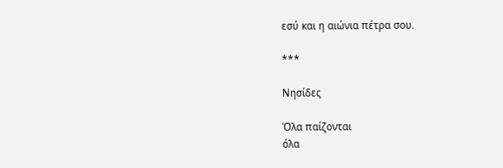εσύ και η αιώνια πέτρα σου.

***

Νησίδες

Όλα παίζονται
όλα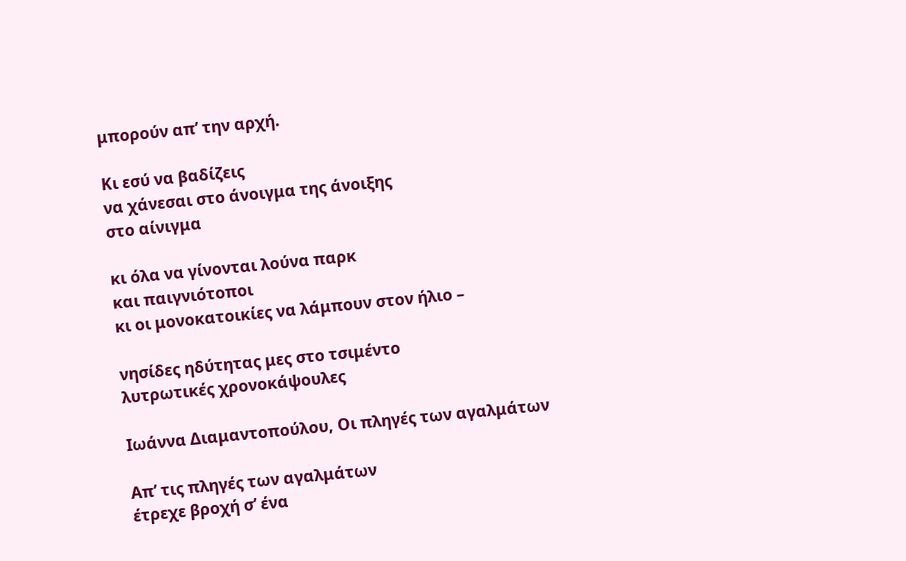μπορούν απ’ την αρχή.

Κι εσύ να βαδίζεις
να χάνεσαι στο άνοιγμα της άνοιξης
στο αίνιγμα

κι όλα να γίνονται λούνα παρκ
και παιγνιότοποι
κι οι μονοκατοικίες να λάμπουν στον ήλιο –

νησίδες ηδύτητας μες στο τσιμέντο
λυτρωτικές χρονοκάψουλες

Ιωάννα Διαμαντοπούλου, Οι πληγές των αγαλμάτων

Απ’ τις πληγές των αγαλμάτων
έτρεχε βροχή σ’ ένα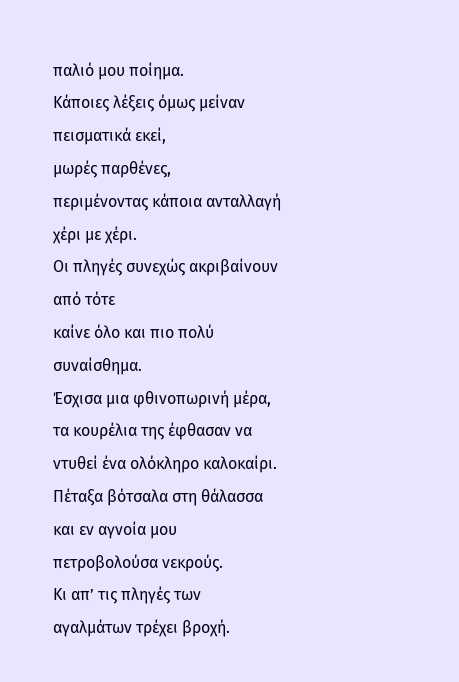παλιό μου ποίημα.
Κάποιες λέξεις όμως μείναν πεισματικά εκεί,
μωρές παρθένες,
περιμένοντας κάποια ανταλλαγή χέρι με χέρι.
Οι πληγές συνεχώς ακριβαίνουν από τότε
καίνε όλο και πιο πολύ συναίσθημα.
Έσχισα μια φθινοπωρινή μέρα,
τα κουρέλια της έφθασαν να ντυθεί ένα ολόκληρο καλοκαίρι.
Πέταξα βότσαλα στη θάλασσα
και εν αγνοία μου πετροβολούσα νεκρούς.
Κι απ’ τις πληγές των αγαλμάτων τρέχει βροχή.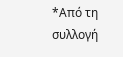*Από τη συλλογή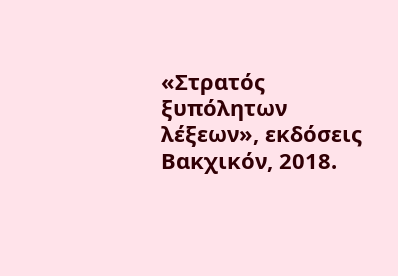«Στρατός ξυπόλητων λέξεων», εκδόσεις Βακχικόν, 2018.